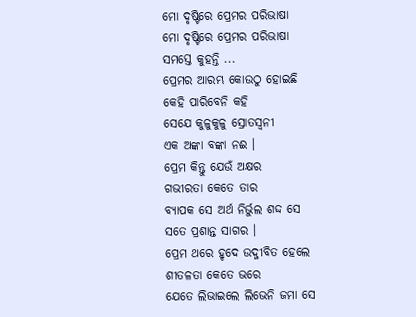ମୋ ଦୃଷ୍ଟିରେ ପ୍ରେମର ପରିଭାଷା
ମୋ ଦୃଷ୍ଟିରେ ପ୍ରେମର ପରିଭାଷା
ସମସ୍ତେ କୁହନ୍ତି ...
ପ୍ରେମର ଆରମ୍ଭ କୋଉଠୁ ହୋଇଛି
କେହି ପାରିବେନି କହି
ସେଯେ କୁଳୁକୁଳୁ ସ୍ରୋତସ୍ୱନୀ
ଏକ ଅଙ୍କା ବଙ୍କା ନଈ ।
ପ୍ରେମ କିନ୍ତୁ ଯେଉଁ ଅକ୍ଷର
ଗଭୀରତା କେତେ ତାର
ବ୍ୟାପକ ସେ ଅର୍ଥ ନିର୍ଭୁଲ ଶଦ୍ଦ ସେ
ସତେ ପ୍ରଶାନ୍ତ ସାଗର ।
ପ୍ରେମ ଥରେ ହୃଦେ ଉଦ୍ଜୀବିତ ହେଲେ
ଶୀତଳତା କେତେ ଭରେ
ଯେତେ ଲିଭାଇଲେ ଲିଭେନି ଜମା ସେ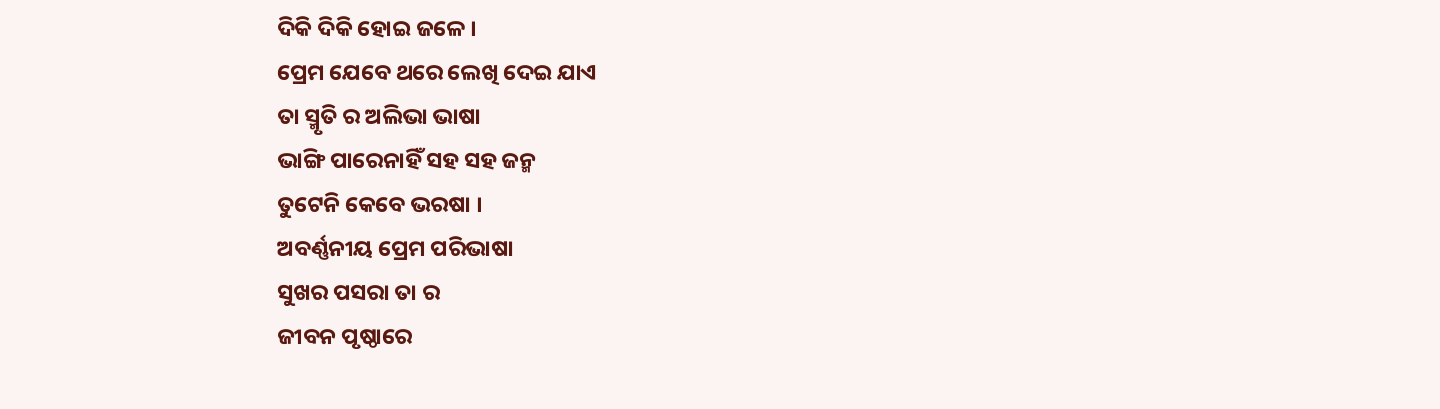ଦିକି ଦିକି ହୋଇ ଜଳେ ।
ପ୍ରେମ ଯେବେ ଥରେ ଲେଖି ଦେଇ ଯାଏ
ତା ସ୍ମୃତି ର ଅଲିଭା ଭାଷା
ଭାଙ୍ଗି ପାରେନାହିଁ ସହ ସହ ଜନ୍ମ
ତୁଟେନି କେବେ ଭରଷା ।
ଅବର୍ଣ୍ଣନୀୟ ପ୍ରେମ ପରିଭାଷା
ସୁଖର ପସରା ତା ର
ଜୀବନ ପୃଷ୍ଠାରେ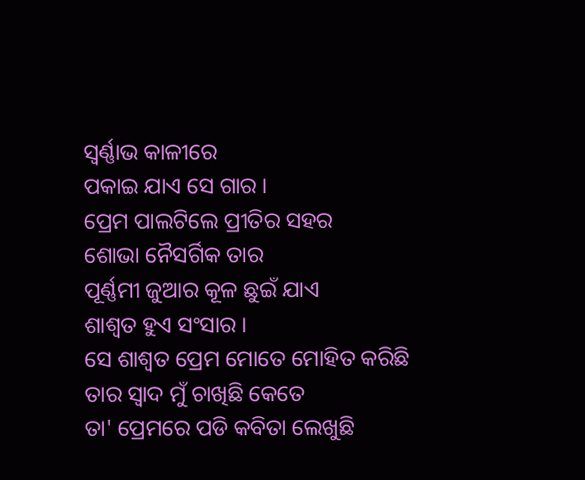ସ୍ୱର୍ଣ୍ଣାଭ କାଳୀରେ
ପକାଇ ଯାଏ ସେ ଗାର ।
ପ୍ରେମ ପାଲଟିଲେ ପ୍ରୀତିର ସହର
ଶୋଭା ନୈସର୍ଗିକ ତାର
ପୂର୍ଣ୍ଣମୀ ଜୁଆର କୂଳ ଛୁଇଁ ଯାଏ
ଶାଶ୍ୱତ ହୁଏ ସଂସାର ।
ସେ ଶାଶ୍ୱତ ପ୍ରେମ ମୋତେ ମୋହିତ କରିଛି
ତାର ସ୍ୱାଦ ମୁଁ ଚାଖିଛି କେତେ
ତା' ପ୍ରେମରେ ପଡି କବିତା ଲେଖୁଛି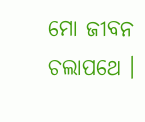ମୋ ଜୀବନ ଚଲାପଥେ ।